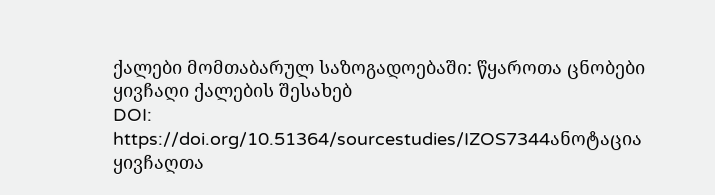ქალები მომთაბარულ საზოგადოებაში: წყაროთა ცნობები ყივჩაღი ქალების შესახებ
DOI:
https://doi.org/10.51364/sourcestudies/IZOS7344ანოტაცია
ყივჩაღთა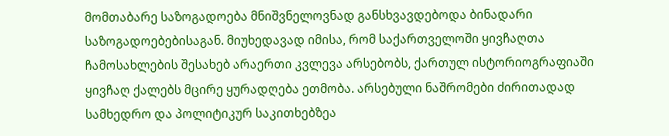მომთაბარე საზოგადოება მნიშვნელოვნად განსხვავდებოდა ბინადარი საზოგადოებებისაგან. მიუხედავად იმისა, რომ საქართველოში ყივჩაღთა ჩამოსახლების შესახებ არაერთი კვლევა არსებობს, ქართულ ისტორიოგრაფიაში ყივჩაღ ქალებს მცირე ყურადღება ეთმობა. არსებული ნაშრომები ძირითადად სამხედრო და პოლიტიკურ საკითხებზეა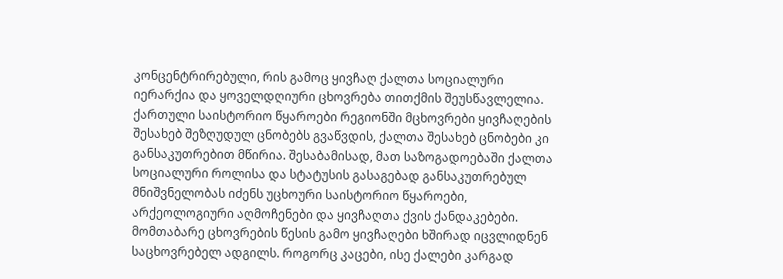კონცენტრირებული, რის გამოც ყივჩაღ ქალთა სოციალური იერარქია და ყოველდღიური ცხოვრება თითქმის შეუსწავლელია. ქართული საისტორიო წყაროები რეგიონში მცხოვრები ყივჩაღების შესახებ შეზღუდულ ცნობებს გვაწვდის, ქალთა შესახებ ცნობები კი განსაკუთრებით მწირია. შესაბამისად, მათ საზოგადოებაში ქალთა სოციალური როლისა და სტატუსის გასაგებად განსაკუთრებულ მნიშვნელობას იძენს უცხოური საისტორიო წყაროები, არქეოლოგიური აღმოჩენები და ყივჩაღთა ქვის ქანდაკებები. მომთაბარე ცხოვრების წესის გამო ყივჩაღები ხშირად იცვლიდნენ საცხოვრებელ ადგილს. როგორც კაცები, ისე ქალები კარგად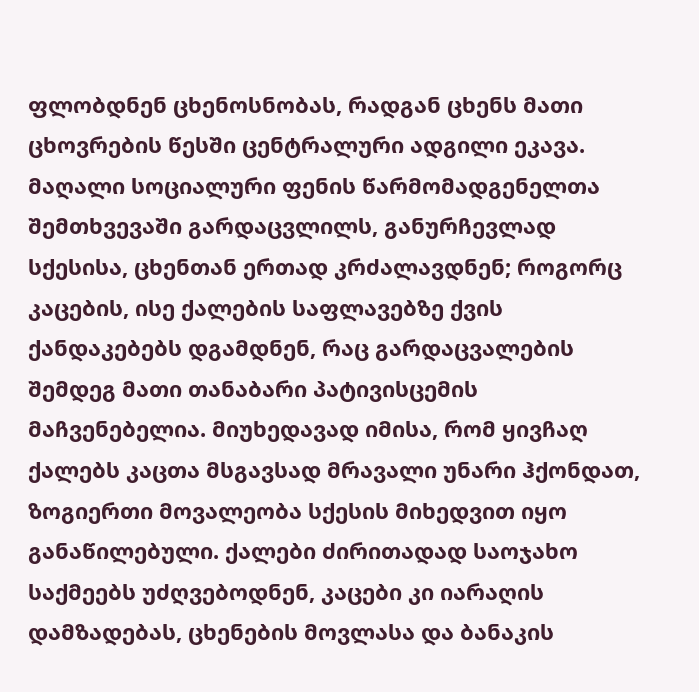ფლობდნენ ცხენოსნობას, რადგან ცხენს მათი ცხოვრების წესში ცენტრალური ადგილი ეკავა. მაღალი სოციალური ფენის წარმომადგენელთა შემთხვევაში გარდაცვლილს, განურჩევლად სქესისა, ცხენთან ერთად კრძალავდნენ; როგორც კაცების, ისე ქალების საფლავებზე ქვის ქანდაკებებს დგამდნენ, რაც გარდაცვალების შემდეგ მათი თანაბარი პატივისცემის მაჩვენებელია. მიუხედავად იმისა, რომ ყივჩაღ ქალებს კაცთა მსგავსად მრავალი უნარი ჰქონდათ, ზოგიერთი მოვალეობა სქესის მიხედვით იყო განაწილებული. ქალები ძირითადად საოჯახო საქმეებს უძღვებოდნენ, კაცები კი იარაღის დამზადებას, ცხენების მოვლასა და ბანაკის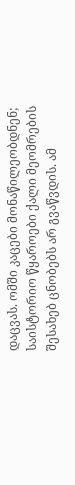დაცვას. ომში კაცები მონაწილეობდნენ; საისტორიო წყაროები ქალი მეომრების შესახებ ცნობებს არ გვაწვდის. ამ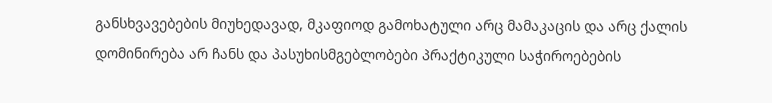განსხვავებების მიუხედავად, მკაფიოდ გამოხატული არც მამაკაცის და არც ქალის დომინირება არ ჩანს და პასუხისმგებლობები პრაქტიკული საჭიროებების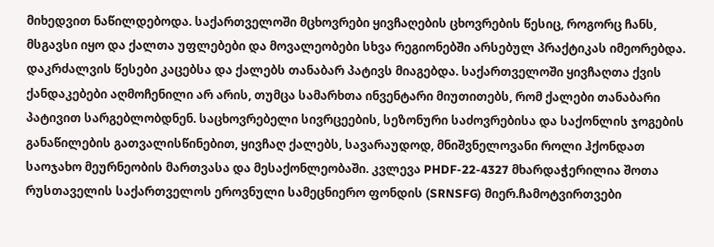მიხედვით ნაწილდებოდა. საქართველოში მცხოვრები ყივჩაღების ცხოვრების წესიც, როგორც ჩანს, მსგავსი იყო და ქალთა უფლებები და მოვალეობები სხვა რეგიონებში არსებულ პრაქტიკას იმეორებდა. დაკრძალვის წესები კაცებსა და ქალებს თანაბარ პატივს მიაგებდა. საქართველოში ყივჩაღთა ქვის ქანდაკებები აღმოჩენილი არ არის, თუმცა სამარხთა ინვენტარი მიუთითებს, რომ ქალები თანაბარი პატივით სარგებლობდნენ. საცხოვრებელი სივრცეების, სეზონური საძოვრებისა და საქონლის ჯოგების განაწილების გათვალისწინებით, ყივჩაღ ქალებს, სავარაუდოდ, მნიშვნელოვანი როლი ჰქონდათ საოჯახო მეურნეობის მართვასა და მესაქონლეობაში. კვლევა PHDF-22-4327 მხარდაჭერილია შოთა რუსთაველის საქართველოს ეროვნული სამეცნიერო ფონდის (SRNSFG) მიერ.ჩამოტვირთვები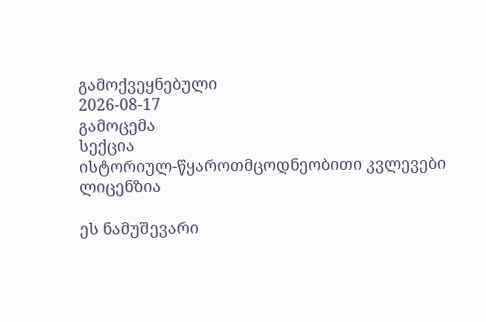გამოქვეყნებული
2026-08-17
გამოცემა
სექცია
ისტორიულ-წყაროთმცოდნეობითი კვლევები
ლიცენზია

ეს ნამუშევარი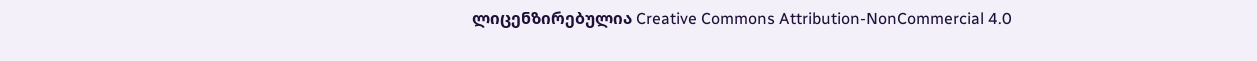ლიცენზირებულია Creative Commons Attribution-NonCommercial 4.0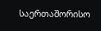საერთაშორისო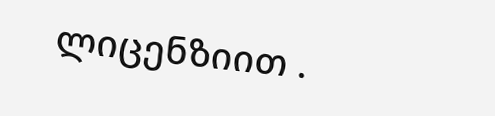ლიცენზიით .